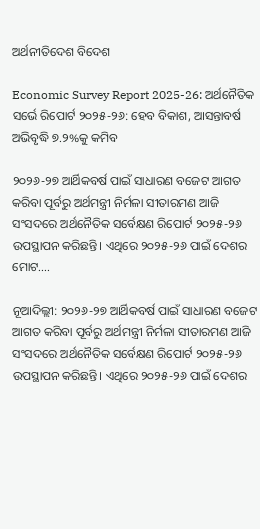ଅର୍ଥନୀତିଦେଶ ବିଦେଶ

Economic Survey Report 2025-26: ଅର୍ଥନୈତିକ ସର୍ଭେ ରିପୋର୍ଟ ୨୦୨୫-୨୬: ହେବ ବିକାଶ, ଆସନ୍ତାବର୍ଷ ଅଭିବୃଦ୍ଧି ୭.୨%କୁ କମିବ

୨୦୨୬-୨୭ ଆର୍ଥିକବର୍ଷ ପାଇଁ ସାଧାରଣ ବଜେଟ ଆଗତ କରିବା ପୂର୍ବରୁ ଅର୍ଥମନ୍ତ୍ରୀ ନିର୍ମଳା ସୀତାରମଣ ଆଜି ସଂସଦରେ ଅର୍ଥନୈତିକ ସର୍ବେକ୍ଷଣ ରିପୋର୍ଟ ୨୦୨୫-୨୬ ଉପସ୍ଥାପନ କରିଛନ୍ତି। ଏଥିରେ ୨୦୨୫-୨୬ ପାଇଁ ଦେଶର ମୋଟ....

ନୂଆଦିଲ୍ଲୀ: ୨୦୨୬-୨୭ ଆର୍ଥିକବର୍ଷ ପାଇଁ ସାଧାରଣ ବଜେଟ ଆଗତ କରିବା ପୂର୍ବରୁ ଅର୍ଥମନ୍ତ୍ରୀ ନିର୍ମଳା ସୀତାରମଣ ଆଜି ସଂସଦରେ ଅର୍ଥନୈତିକ ସର୍ବେକ୍ଷଣ ରିପୋର୍ଟ ୨୦୨୫-୨୬ ଉପସ୍ଥାପନ କରିଛନ୍ତି। ଏଥିରେ ୨୦୨୫-୨୬ ପାଇଁ ଦେଶର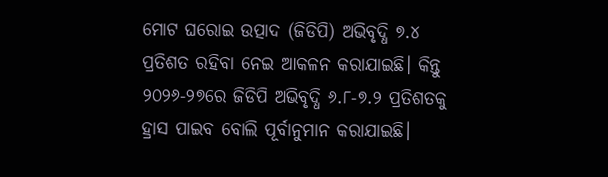ମୋଟ ଘରୋଇ ଉତ୍ପାଦ (ଜିଡିପି) ଅଭିବୃଦ୍ଧି ୭.୪ ପ୍ରତିଶତ ରହିବା ନେଇ ଆକଳନ କରାଯାଇଛି। କିନ୍ତୁ ୨୦୨୬-୨୭ରେ ଜିଡିପି ଅଭିବୃଦ୍ଧି ୬.୮-୭.୨ ପ୍ରତିଶତକୁ ହ୍ରାସ ପାଇବ ବୋଲି ପୂର୍ବାନୁମାନ କରାଯାଇଛି।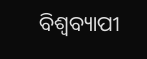ବିଶ୍ବବ୍ୟାପୀ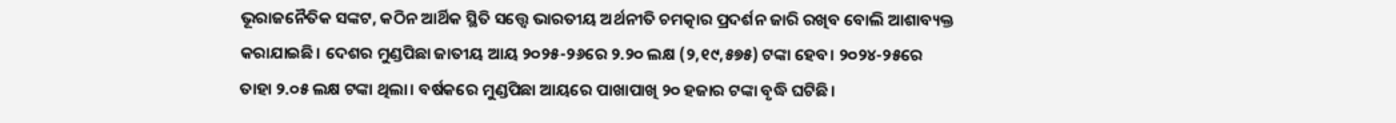ଭୂରାଜନୈତିକ ସଙ୍କଟ, କଠିନ ଆର୍ଥିକ ସ୍ଥିତି ସତ୍ତ୍ବେ ଭାରତୀୟ ଅର୍ଥନୀତି ଚମତ୍କାର ପ୍ରଦର୍ଶନ ଜାରି ରଖିବ ବୋଲି ଆଶାବ୍ୟକ୍ତ କରାଯାଇଛି। ଦେଶର ମୁଣ୍ଡପିଛା ଜାତୀୟ ଆୟ ୨୦୨୫-୨୬ରେ ୨.୨୦ ଲକ୍ଷ (୨,୧୯,୫୭୫) ଟଙ୍କା ହେବ। ୨୦୨୪-୨୫ରେ ତାହା ୨.୦୫ ଲକ୍ଷ ଟଙ୍କା ଥିଲା। ବର୍ଷକରେ ମୁଣ୍ଡପିଛା ଆୟରେ ପାଖାପାଖି ୨୦ ହଜାର ଟଙ୍କା ବୃଦ୍ଧି ଘଟିଛି।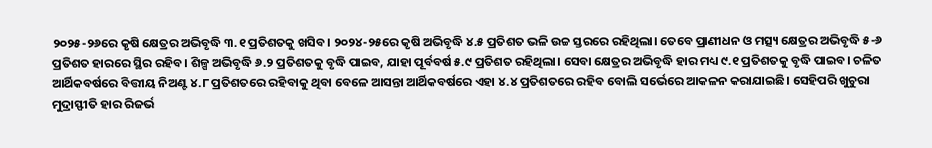୨୦୨୫-୨୬ରେ କୃଷି କ୍ଷେତ୍ରର ଅଭିବୃଦ୍ଧି ୩.୧ ପ୍ରତିଶତକୁ ଖସିବ। ୨୦୨୪-୨୫ରେ କୃଷି ଅଭିବୃଦ୍ଧି ୪.୫ ପ୍ରତିଶତ ଭଳି ଉଚ୍ଚ ସ୍ତରରେ ରହିଥିଲା। ତେବେ ପ୍ରାଣୀଧନ ଓ ମତ୍ସ୍ୟ କ୍ଷେତ୍ରର ଅଭିବୃଦ୍ଧି ୫-୬ ପ୍ରତିଶତ ହାରରେ ସ୍ଥିର ରହିବ। ଶିଳ୍ପ ଅଭିବୃଦ୍ଧି ୬.୨ ପ୍ରତିଶତକୁ ବୃଦ୍ଧି ପାଇବ, ଯାହା ପୂର୍ବବର୍ଷ ୫.୯ ପ୍ରତିଶତ ରହିଥିଲା। ସେବା କ୍ଷେତ୍ରର ଅଭିବୃଦ୍ଧି ହାର ମଧ୍ୟ ୯.୧ ପ୍ରତିଶତକୁ ବୃଦ୍ଧି ପାଇବ। ଚଳିତ ଆର୍ଥିକବର୍ଷରେ ବିତ୍ତୀୟ ନିଅଣ୍ଟ ୪.୮ ପ୍ରତିଶତରେ ରହିବାକୁ ଥିବା ବେଳେ ଆସନ୍ତା ଆର୍ଥିକବର୍ଷରେ ଏହା ୪.୪ ପ୍ରତିଶତରେ ରହିବ ବୋଲି ସର୍ଭେରେ ଆକଳନ କରାଯାଇଛି। ସେହିପରି ଖୁଚୁରା ମୁଦ୍ରାସ୍ଫୀତି ହାର ରିଜର୍ଭ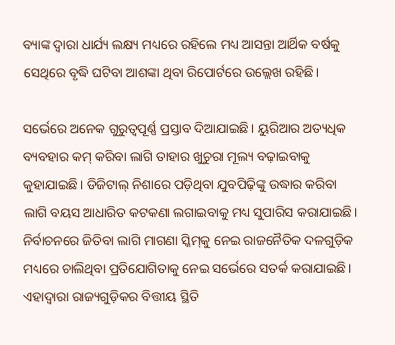ବ୍ୟାଙ୍କ ଦ୍ବାରା ଧାର୍ଯ୍ୟ ଲକ୍ଷ୍ୟ ମଧ୍ୟରେ ରହିଲେ ମଧ୍ୟ ଆସନ୍ତା ଆର୍ଥିକ ବର୍ଷକୁ ସେଥିରେ ବୃଦ୍ଧି ଘଟିବା ଆଶଙ୍କା ଥିବା ରିପୋର୍ଟରେ ଉଲ୍ଲେଖ ରହିଛି।

ସର୍ଭେରେ ଅନେକ ଗୁରୁତ୍ବପୂର୍ଣ୍ଣ ପ୍ରସ୍ତାବ ଦିଆଯାଇଛି। ୟୁରିଆର ଅତ୍ୟଧିକ ବ୍ୟବହାର କମ୍‌ କରିବା ଲାଗି ତାହାର ଖୁଚୁରା ମୂଲ୍ୟ ବଢ଼ାଇବାକୁ କୁହାଯାଇଛି। ଡିଜିଟାଲ୍‌ ନିଶାରେ ପଡ଼ିଥିବା ଯୁବପିଢ଼ିଙ୍କୁ ଉଦ୍ଧାର କରିବା ଲାଗି ବୟସ ଆଧାରିତ କଟକଣା ଲଗାଇବାକୁ ମଧ୍ୟ ସୁପାରିସ କରାଯାଇଛି। ନିର୍ବାଚନରେ ଜିତିବା ଲାଗି ମାଗଣା ସ୍କିମ୍‌କୁ ନେଇ ରାଜନୈତିକ ଦଳଗୁଡ଼ିକ ମଧ୍ୟରେ ଚାଲିଥିବା ପ୍ରତିଯୋଗିତାକୁ ନେଇ ସର୍ଭେରେ ସତର୍କ କରାଯାଇଛି। ଏହାଦ୍ବାରା ରାଜ୍ୟଗୁଡ଼ିକର ବିତ୍ତୀୟ ସ୍ଥିତି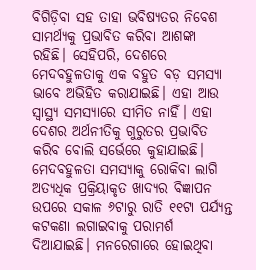ବିଗିଡ଼ିବା ସହ ତାହା ଭବିଷ୍ୟତର ନିବେଶ ସାମର୍ଥ୍ୟକୁ ପ୍ରଭାବିତ କରିବା ଆଶଙ୍କା ରହିଛି। ସେହିପରି, ଦେଶରେ ମେଦବହୁଳତାକୁ ଏକ ବହୁତ ବଡ଼ ସମସ୍ୟା ଭାବେ ଅଭିହିତ କରାଯାଇଛି। ଏହା ଆଉ ସ୍ବାସ୍ଥ୍ୟ ସମସ୍ୟାରେ ସୀମିତ ନାହିଁ। ଏହା ଦେଶର ଅର୍ଥନୀତିକୁ ଗୁରୁତର ପ୍ରଭାବିତ କରିବ ବୋଲି ସର୍ଭେ‌ରେ କୁହାଯାଇଛି। ମେଦବହୁଳତା ସମସ୍ୟାକୁ ରୋକିବା ଲାଗି ଅତ୍ୟଧିକ ପ୍ରକ୍ରିୟାକୃତ ଖାଦ୍ୟର ବିଜ୍ଞାପନ ଉପରେ ସକାଳ ୬ଟାରୁ ରାତି ୧୧ଟା ପର୍ଯ୍ୟନ୍ତ କଟକଣା ଲଗାଇବାକୁ ପରାମର୍ଶ ଦିଆଯାଇଛି। ମନରେଗାରେ ହୋଇଥିବା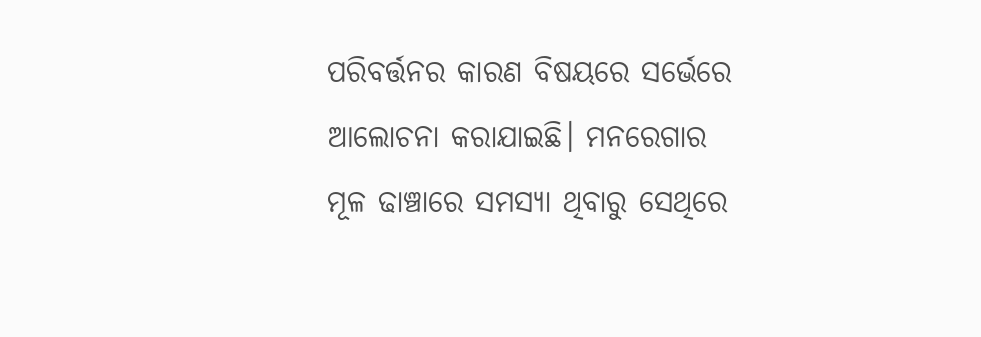ପରିବର୍ତ୍ତନର କାରଣ ବିଷୟରେ ସର୍ଭେରେ ଆଲୋଚନା କରାଯାଇଛି। ମନରେଗାର ମୂଳ ଢାଞ୍ଚାରେ ସମସ୍ୟା ଥିବାରୁ ସେଥିରେ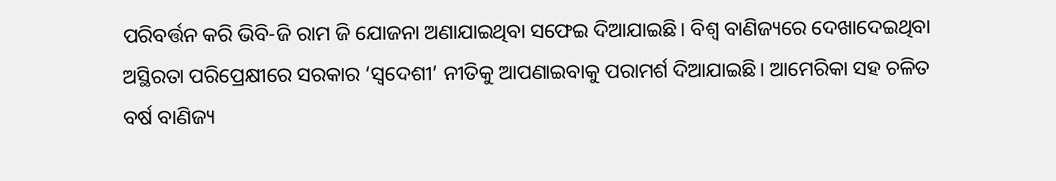ପରିବର୍ତ୍ତନ କରି ଭିବି-ଜି ରାମ ଜି ଯୋଜନା ଅଣାଯାଇଥିବା ସଫେଇ ଦିଆଯାଇଛି। ବିଶ୍ବ ବାଣିଜ୍ୟରେ ଦେଖାଦେଇଥିବା ଅସ୍ଥିରତା ପରିପ୍ରେକ୍ଷୀରେ ସରକାର ‘ସ୍ବଦେଶୀ’ ନୀତିକୁ ଆପଣାଇବାକୁ ପରାମର୍ଶ ଦିଆଯାଇଛି। ଆମେରିକା ସହ ଚଳିତ ବର୍ଷ ବାଣିଜ୍ୟ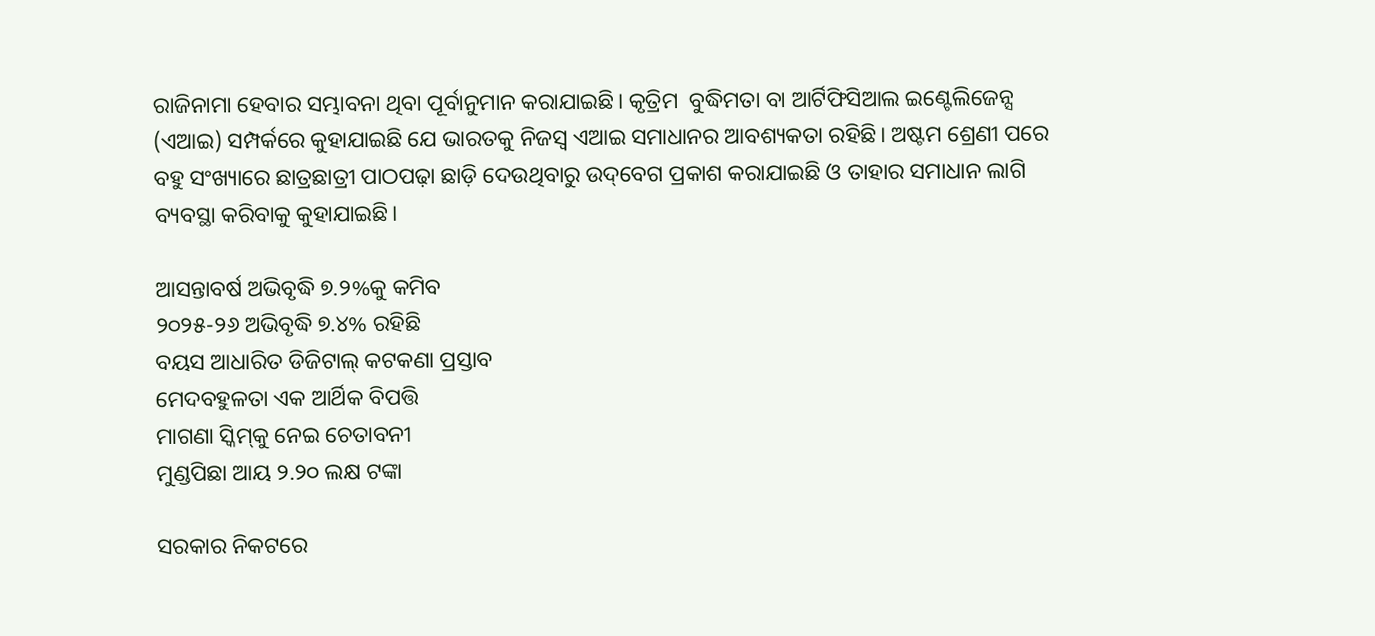ରାଜିନାମା ‌ହେବାର ସମ୍ଭାବନା ଥିବା ପୂର୍ବାନୁମାନ କରାଯାଇଛି। କୃତ୍ରିମ  ବୁଦ୍ଧିମତା ବା ଆର୍ଟିଫିସିଆଲ ଇଣ୍ଟେଲିଜେନ୍ସ (ଏଆଇ) ସମ୍ପର୍କରେ କୁହାଯାଇଛି ଯେ ଭାରତକୁ ନିଜସ୍ବ ଏଆଇ ସମାଧାନର ଆବଶ୍ୟକତା ରହିଛି। ଅଷ୍ଟମ ଶ୍ରେଣୀ ପରେ ବହୁ ସଂଖ୍ୟାରେ ଛାତ୍ରଛାତ୍ରୀ ପାଠପଢ଼ା ଛାଡ଼ି ଦେଉଥିବାରୁ ଉଦ୍‌ବେଗ ପ୍ରକାଶ କରାଯାଇଛି ଓ ତାହାର ସମାଧାନ ଲାଗି ବ୍ୟବସ୍ଥା କରିବାକୁ କୁହାଯାଇଛି।

ଆସନ୍ତାବର୍ଷ ଅଭିବୃଦ୍ଧି ୭.୨%କୁ କମିବ
୨୦୨୫-୨୬ ଅଭିବୃଦ୍ଧି ୭.୪% ରହିଛି
ବୟସ ଆଧାରିତ ଡିଜିଟାଲ୍‌ କଟକଣା ପ୍ରସ୍ତାବ
ମେଦବହୁଳତା ଏକ ଆର୍ଥିକ ବିପତ୍ତି
ମାଗଣା ସ୍କିମ୍‌କୁ ନେଇ ଚେତାବନୀ
ମୁଣ୍ଡପିଛା ଆୟ ୨.୨୦ ଲକ୍ଷ ଟଙ୍କା

ସରକାର ନିକଟରେ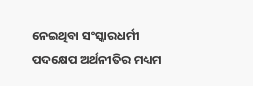ନେଇଥିବା ସଂସ୍କାରଧର୍ମୀ ପଦକ୍ଷେପ ଅର୍ଥନୀତିର ମଧ୍ୟମ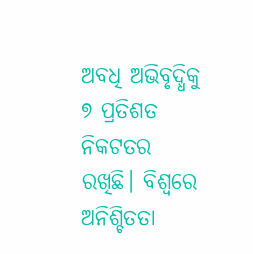ଅବଧି ଅଭିବୃଦ୍ଧିକୁ ୭ ପ୍ରତିଶତ ନିକଟତର ରଖିଛି। ବିଶ୍ବରେ ଅନିଶ୍ଚିତତା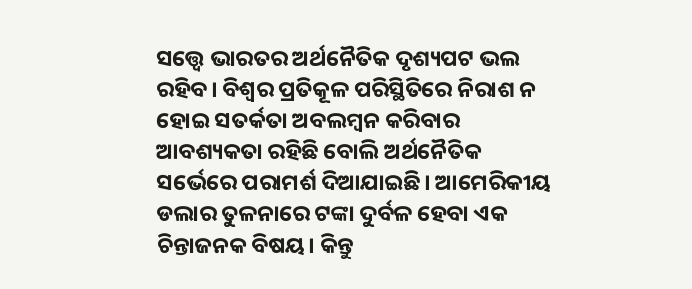ସତ୍ତ୍ବେ ଭାରତର ଅର୍ଥନୈତିକ ଦୃଶ୍ୟପଟ ଭଲ ରହିବ। ବିଶ୍ବର ପ୍ରତିକୂଳ ପରିସ୍ଥିତିରେ ନିରାଶ ନ ହୋଇ ସତର୍କତା ଅବଲମ୍ବନ କରିବାର ଆବଶ୍ୟକତା ରହିଛି ବୋଲି ଅର୍ଥନୈତିକ ସର୍ଭେରେ ପରାମର୍ଶ ଦିଆଯାଇଛି। ଆମେରିକୀୟ ଡଲାର ତୁଳନାରେ ଟଙ୍କା ଦୁର୍ବଳ ହେବା ଏକ ଚିନ୍ତାଜନକ ବିଷୟ। କିନ୍ତୁ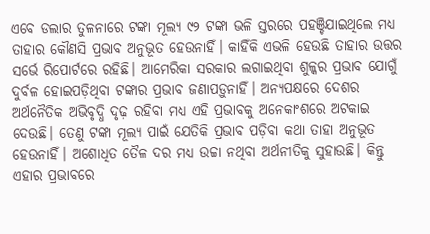ଏବେ ଡଲାର ତୁଳନାରେ ଟଙ୍କା ମୂଲ୍ୟ ୯୨ ଟଙ୍କା ଭଳି ସ୍ତରରେ ପହଞ୍ଚିଯାଇଥିଲେ ମଧ୍ୟ ତାହାର କୌଣସି ପ୍ରଭାବ ଅନୁଭୂତ ହେଉନାହିଁ। କାହିଁକି ଏଭଳି ହେଉଛି ତାହାର ଉତ୍ତର ସର୍ଭେ ରିପୋର୍ଟରେ ରହିଛି। ଆମେରିକା ସରକାର ଲଗାଇଥିବା ଶୁଳ୍କର ପ୍ରଭାବ ଯୋଗୁଁ ଦୁର୍ବଳ ହୋଇପଡ଼ିଥିବା ଟଙ୍କାର ପ୍ରଭାବ ଜଣାପଡ଼ୁନାହିଁ। ଅନ୍ୟପକ୍ଷରେ ଦେଶର ଅର୍ଥନୈତିକ ଅଭିବୃଦ୍ଧି ଦୃଢ଼ ରହିବା ମଧ୍ୟ ଏହି ପ୍ରଭାବକୁ ଅନେକାଂଶରେ ଅଟକାଇ ଦେଉଛି। ତେଣୁ ଟଙ୍କା ମୂଲ୍ୟ ପାଇଁ ଯେତିକି ପ୍ରଭାବ ପଡ଼ିବା କଥା ତାହା ଅନୁଭୂତ ହେଉନାହିଁ। ଅ‌ଶୋଧିତ ତୈଳ ଦର ମଧ୍ୟ ଉଚ୍ଚା ନଥିବା ଅର୍ଥନୀତିକୁ ସୁହାଉଛି। କିନ୍ତୁ ଏହାର ପ୍ରଭାବରେ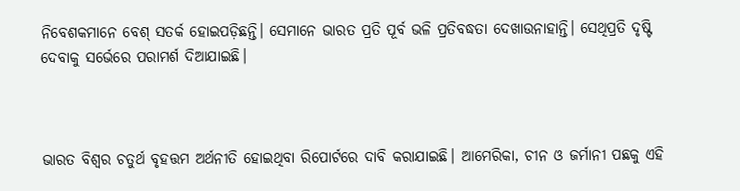ନିବେଶକମାନେ ବେଶ୍‌ ସତର୍କ ହୋଇପଡ଼ିଛନ୍ତି। ସେମାନେ ଭାରତ ପ୍ରତି ପୂର୍ବ ଭଳି ପ୍ରତିବଦ୍ଧତା ଦେଖାଉନାହାନ୍ତି। ସେଥିପ୍ରତି ଦୃଷ୍ଟି ଦେବାକୁ ସ‌ର୍ଭେରେ ପରାମର୍ଶ ଦିଆଯାଇଛି।



ଭାରତ ବିଶ୍ବର ଚତୁର୍ଥ ବୃହତ୍ତମ ଅର୍ଥନୀତି ହୋଇଥିବା ରିପୋର୍ଟରେ ଦାବି କରାଯାଇଛି। ଆମେରିକା, ଚୀନ ଓ ଜର୍ମାନୀ ପଛକୁ ଏହି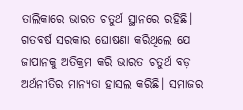ତାଲିକାରେ ଭାରତ ଚତୁର୍ଥ ସ୍ଥାନରେ ରହିଛି। ଗତବର୍ଷ ସରକାର ଘୋଷଣା କରିଥିଲେ ଯେ ଜାପାନକୁ ଅତିକ୍ରମ କରି ଭାରତ ଚତୁର୍ଥ ବଡ଼ ଅର୍ଥନୀତିର ମାନ୍ୟତା ହାସଲ କରିଛି। ସମାଜର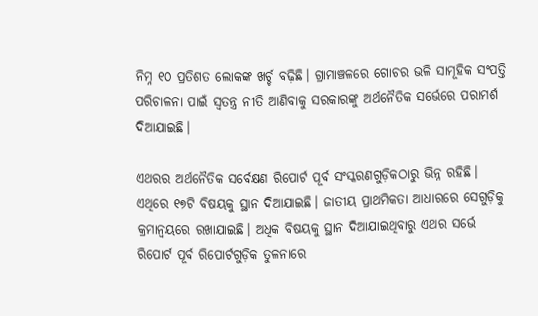ନିମ୍ନ ୧୦ ପ୍ରତିଶତ ଲୋକଙ୍କ ଖର୍ଚ୍ଚ ବଢ଼ିଛି। ଗ୍ରାମାଞ୍ଚଳରେ ଗୋଚର ଭଳି ସାମୂହିକ ସଂପତ୍ତି ପରିଚାଳନା ପାଇଁ ସ୍ବତନ୍ତ୍ର ନୀତି ଆଣିବାକୁ ସରକାରଙ୍କୁ ଅର୍ଥନୈତିକ ସର୍ଭେରେ ପରାମର୍ଶ ଦିଆଯାଇଛି।

ଏଥରର ଅର୍ଥନୈତିକ ସ‌‌ର୍ବେକ୍ଷଣ ରିପୋର୍ଟ ପୂର୍ବ ସଂସ୍କରଣଗୁଡ଼ିକଠାରୁ ଭିନ୍ନ ରହିଛି। ଏଥିରେ ୧୭ଟି ବିଷୟକୁ ସ୍ଥାନ ଦିଆଯାଇଛି। ଜାତୀୟ ପ୍ରାଥମିକତା ଆଧାରରେ ସେଗୁଡ଼ିକୁ କ୍ରମାନ୍ବୟରେ ରଖାଯାଇଛି। ଅଧିକ ବିଷୟକୁ ସ୍ଥାନ ଦିଆଯାଇଥିବାରୁ ଏଥର ସର୍ଭେ ରିପୋର୍ଟ ପୂର୍ବ ରିପୋର୍ଟଗୁଡ଼ିକ ତୁଳନାରେ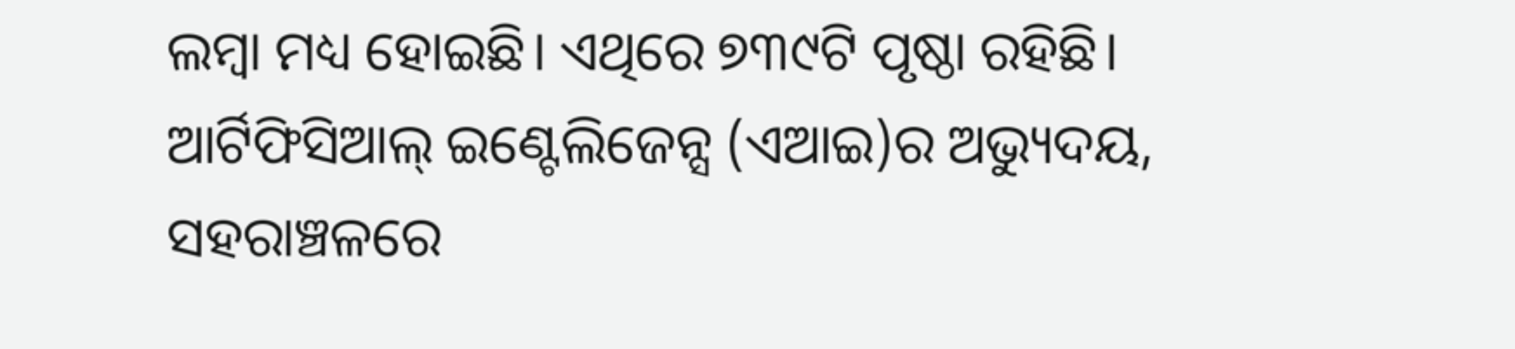ଲମ୍ବା ମଧ୍ୟ ହୋଇଛି। ଏଥିରେ ୭୩୯ଟି ପୃଷ୍ଠା ରହିଛି। ଆର୍ଟିଫିସିଆଲ୍‌ ଇଣ୍ଟେଲିଜେନ୍ସ (ଏଆଇ)ର ଅଭ୍ୟୁଦୟ, ସହରାଞ୍ଚଳରେ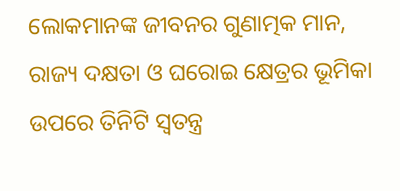ଲୋକମାନଙ୍କ ଜୀବନର ଗୁଣାତ୍ମକ ମାନ, ରାଜ୍ୟ ଦକ୍ଷତା ଓ ଘରୋଇ କ୍ଷେତ୍ରର ଭୂମିକା ଉପରେ ତିନିଟି ସ୍ବତନ୍ତ୍ର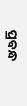ପ୍ରବନ୍ଧ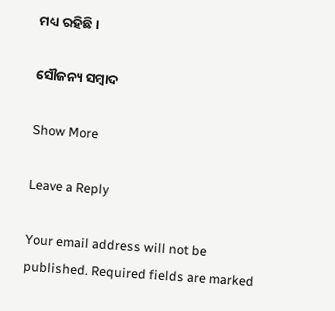ମଧ୍ୟ ରହିଛି।

ସୌଜନ୍ୟ ସମ୍ବାଦ

Show More

Leave a Reply

Your email address will not be published. Required fields are marked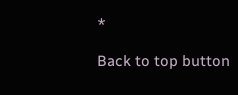*

Back to top button